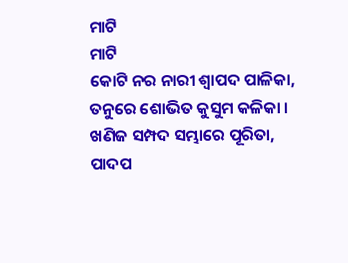ମାଟି
ମାଟି
କୋଟି ନର ନାରୀ ଶ୍ୱାପଦ ପାଳିକା,
ତନୁରେ ଶୋଭିତ କୁସୁମ କଳିକା ।
ଖଣିଜ ସମ୍ପଦ ସମ୍ଭାରେ ପୂରିତା,
ପାଦପ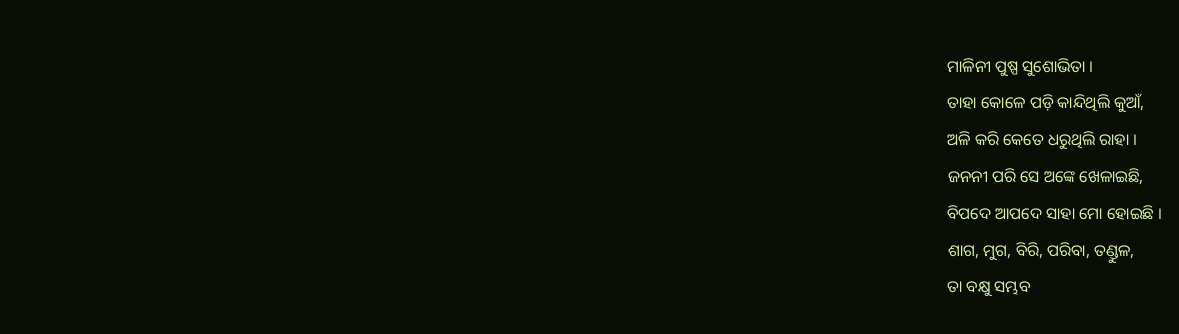ମାଳିନୀ ପୁଷ୍ପ ସୁଶୋଭିତା ।
ତାହା କୋଳେ ପଡ଼ି କାନ୍ଦିଥିଲି କୁଆଁ,
ଅଳି କରି କେତେ ଧରୁଥିଲି ରାହା ।
ଜନନୀ ପରି ସେ ଅଙ୍କେ ଖେଳାଇଛି,
ବିପଦେ ଆପଦେ ସାହା ମୋ ହୋଇଛି ।
ଶାଗ, ମୁଗ, ବିରି, ପରିବା, ତଣ୍ଡୁଳ,
ତା ବକ୍ଷୁ ସମ୍ଭବ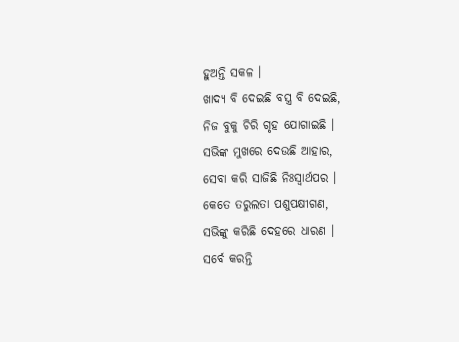ହୁଅନ୍ତି ସକଳ ।
ଖାଦ୍ୟ ବି ଦେଇଛି ବସ୍ତ୍ର ବି ଦେଇଛି,
ନିଜ ବୁକୁ ଚିରି ଗୃହ ଯୋଗାଇଛି ।
ସଭିଙ୍କ ମୁଖରେ ଦେଉଛି ଆହାର,
ସେବା କରି ସାଜିଛି ନିଃସ୍ଵାର୍ଥପର ।
କେତେ ତରୁଲତା ପଶୁପକ୍ଷୀଗଣ,
ସଭିଙ୍କୁ କରିଛି ଦେହରେ ଧାରଣ ।
ସର୍ବେ କରନ୍ତି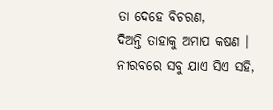ତା ଦେହେ ବିଚରଣ,
ଦିଅନ୍ତି ତାହାକୁ ଅମାପ କଷଣ ।
ନୀରବରେ ସବୁ ଯାଏ ସିଏ ସହି,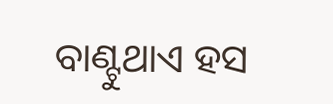ବାଣ୍ଟୁଥାଏ ହସ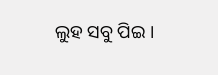ଲୁହ ସବୁ ପିଇ ।